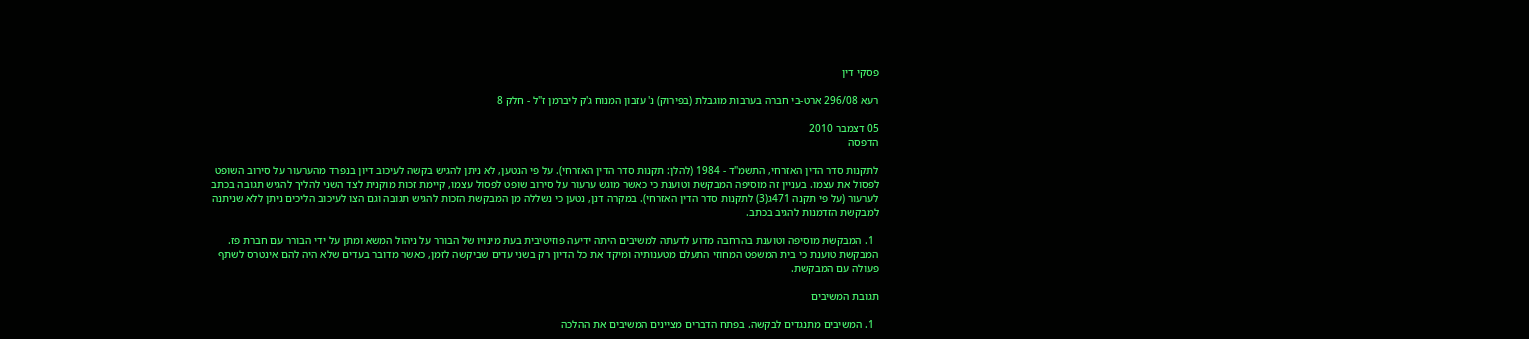פסקי דין

רעא 296/08 ארט-בי חברה בערבות מוגבלת (בפירוק) נ' עזבון המנוח ג'ק ליברמן ז"ל - חלק 8

05 דצמבר 2010
הדפסה

לתקנות סדר הדין האזרחי, התשמ"ד - 1984 (להלן: תקנות סדר הדין האזרחי). על פי הנטען, לא ניתן להגיש בקשה לעיכוב דיון בנפרד מהערעור על סירוב השופט לפסול את עצמו. בעניין זה מוסיפה המבקשת וטוענת כי כאשר מוגש ערעור על סירוב שופט לפסול עצמו, קיימת זכות מוקנית לצד השני להליך להגיש תגובה בכתב לערעור (על פי תקנה 471ג(3) לתקנות סדר הדין האזרחי). במקרה דנן, נטען כי נשללה מן המבקשת הזכות להגיש תגובה וגם הצו לעיכוב הליכים ניתן ללא שניתנה למבקשת הזדמנות להגיב בכתב.

  1. המבקשת מוסיפה וטוענת בהרחבה מדוע לדעתה למשיבים היתה ידיעה פוזיטיבית בעת מינויו של הבורר על ניהול המשא ומתן על ידי הבורר עם חברת פז. המבקשת טוענת כי בית המשפט המחוזי התעלם מטענותיה ומיקד את כל הדיון רק בשני עדים שביקשה לזמן, כאשר מדובר בעדים שלא היה להם אינטרס לשתף פעולה עם המבקשת.

תגובת המשיבים

  1. המשיבים מתנגדים לבקשה. בפתח הדברים מציינים המשיבים את ההלכה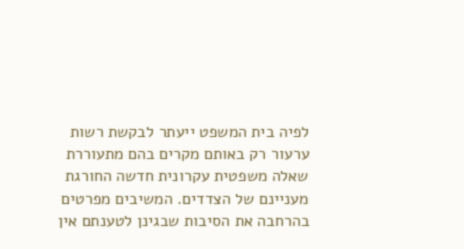לפיה בית המשפט ייעתר לבקשת רשות ערעור רק באותם מקרים בהם מתעוררת שאלה משפטית עקרונית חדשה החורגת מעניינם של הצדדים. המשיבים מפרטים בהרחבה את הסיבות שבגינן לטענתם אין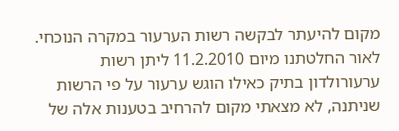מקום להיעתר לבקשה רשות הערעור במקרה הנוכחי. לאור החלטתנו מיום 11.2.2010 ליתן רשות ערעורולדון בתיק כאילו הוגש ערעור על פי הרשות שניתנה, לא מצאתי מקום להרחיב בטענות אלה של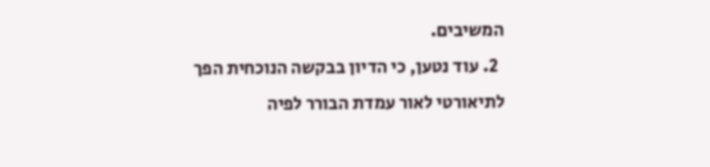המשיבים.
  2. עוד נטען, כי הדיון בבקשה הנוכחית הפך לתיאורטי לאור עמדת הבורר לפיה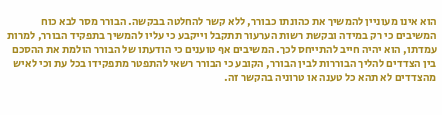הוא אינו מעוניין להמשיך את כהונתו כבורר, ללא קשר להחלטה בבקשה. הבורר מסר לבא כוח המשיבים כי רק במידה ובקשת רשות הערעור תתקבל וייקבע כי עליו להמשיך בתפקיד הבורר, למרות עמדתו, הוא יהיה חייב להתייחס לכך. המשיבים אף טוענים כי הודעתו של הבורר הולמת את ההסכם בין הצדדים להליך הבוררות לבין הבורר, הקובע כי הבורר רשאי להתפטר מתפקידו בכל עת וכי לאיש מהצדדים לא תהא כל טענה או טרוניה בהקשר זה.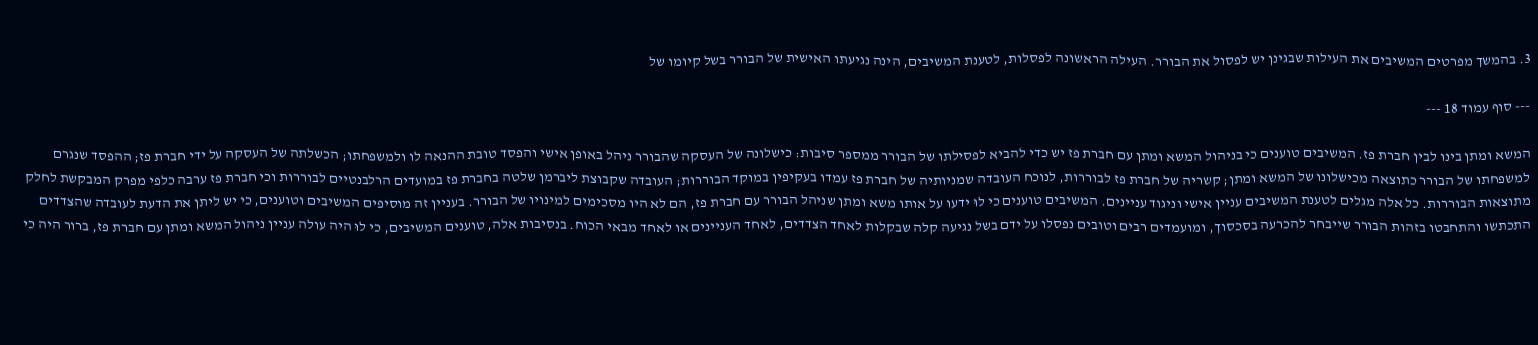3. בהמשך מפרטים המשיבים את העילות שבגינן יש לפסול את הבורר. העילה הראשונה לפסלות, לטענת המשיבים, הינה נגיעתו האישית של הבורר בשל קיומו של

--- סוף עמוד 18 ---

המשא ומתן בינו לבין חברת פז. המשיבים טוענים כי בניהול המשא ומתן עם חברת פז יש כדי להביא לפסילתו של הבורר ממספר סיבות: כישלונה של העסקה שהבורר ניהל באופן אישי והפסד טובת ההנאה לו ולמשפחתו; הכשלתה של העסקה על ידי חברת פז; ההפסד שנגרם למשפחתו של הבורר כתוצאה מכישלונו של המשא ומתן; קשריה של חברת פז לבוררות, לנוכח העובדה שמניותיה של חברת פז עמדו בעקיפין במוקד הבוררות; העובדה שקבוצת ליברמן שלטה בחברת פז במועדים הרלבנטיים לבוררות וכי חברת פז ערבה כלפי מפרק המבקשת לחלק מתוצאות הבוררות. כל אלה מגלים לטענת המשיבים עניין אישי וניגוד עניינים. המשיבים טוענים כי לוּ ידעו על אותו משא ומתן שניהל הבורר עם חברת פז, הם לא היו מסכימים למינויו של הבורר. בעניין זה מוסיפים המשיבים וטוענים, כי יש ליתן את הדעת לעובדה שהצדדים התכתשו והתחבטו בזהות הבורר שייבחר להכרעה בסכסוך, ומועמדים רבים וטובים נפסלו על ידם בשל נגיעה קלה שבקלות לאחד הצדדים, לאחד העניינים או לאחד מבאי הכוח. בנסיבות אלה, טוענים המשיבים, כי לוּ היה עולה עניין ניהול המשא ומתן עם חברת פז, ברור היה כי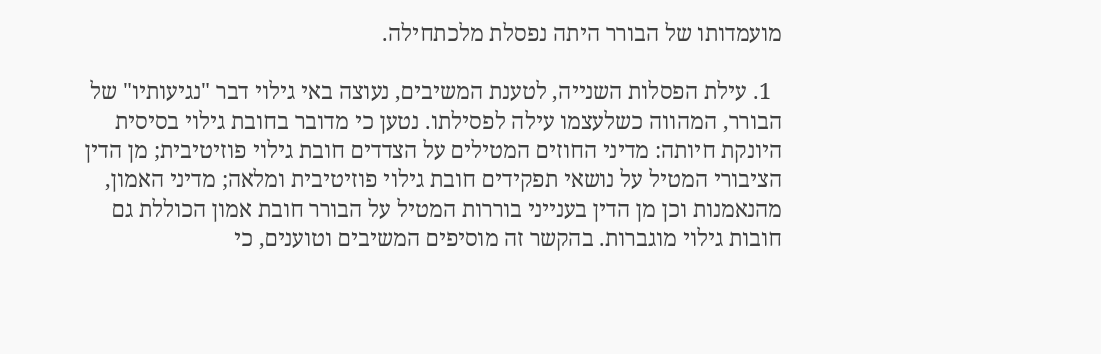מועמדותו של הבורר היתה נפסלת מלכתחילה.

  1. עילת הפסלות השנייה, לטענת המשיבים, נעוצה באי גילוי דבר "נגיעותיו" של הבורר, המהווה כשלעצמו עילה לפסילתו. נטען כי מדובר בחובת גילוי בסיסית היונקת חיותה: מדיני החוזים המטילים על הצדדים חובת גילוי פוזיטיבית; מן הדין הציבורי המטיל על נושאי תפקידים חובת גילוי פוזיטיבית ומלאה; מדיני האמון, מהנאמנות וכן מן הדין בענייני בוררות המטיל על הבורר חובת אמון הכוללת גם חובות גילוי מוגברות. בהקשר זה מוסיפים המשיבים וטוענים, כי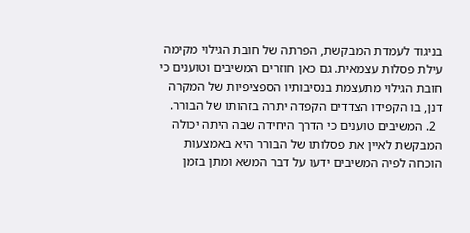בניגוד לעמדת המבקשת, הפרתה של חובת הגילוי מקימה עילת פסלות עצמאית. גם כאן חוזרים המשיבים וטוענים כי חובת הגילוי מתעצמת בנסיבותיו הספציפיות של המקרה דנן, בו הקפידו הצדדים הקפדה יתרה בזהותו של הבורר.
  2. המשיבים טוענים כי הדרך היחידה שבה היתה יכולה המבקשת לאיין את פסלותו של הבורר היא באמצעות הוכחה לפיה המשיבים ידעו על דבר המשא ומתן בזמן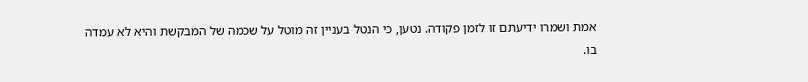אמת ושמרו ידיעתם זו לזמן פקודה. נטען, כי הנטל בעניין זה מוטל על שכמה של המבקשת והיא לא עמדה בו.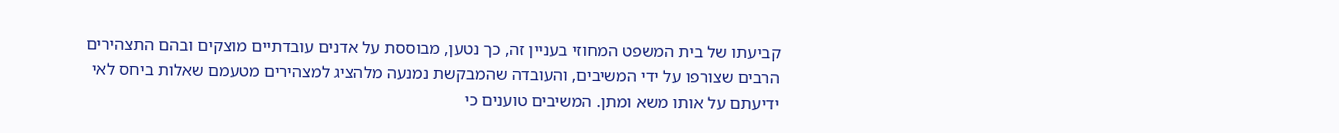קביעתו של בית המשפט המחוזי בעניין זה, כך נטען, מבוססת על אדנים עובדתיים מוצקים ובהם התצהירים הרבים שצורפו על ידי המשיבים, והעובדה שהמבקשת נמנעה מלהציג למצהירים מטעמם שאלות ביחס לאי ידיעתם על אותו משא ומתן. המשיבים טוענים כי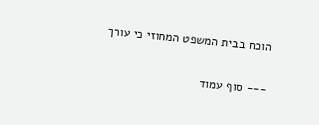הוכח בבית המשפט המחוזי כי עורך

--- סוף עמוד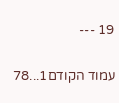19 ---

עמוד הקודם1...78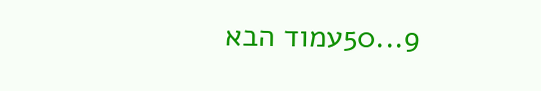9...50עמוד הבא